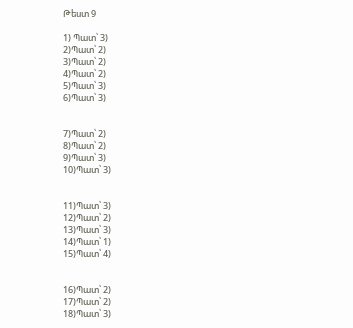Թեստ 9

1) Պատ՝ 3)
2)Պատ՝ 2)
3)Պատ՝ 2)
4)Պատ՝ 2)
5)Պատ՝ 3)
6)Պատ՝ 3)


7)Պատ՝ 2)
8)Պատ՝ 2)
9)Պատ՝ 3)
10)Պատ՝ 3)


11)Պատ՝ 3)
12)Պատ՝ 2)
13)Պատ՝ 3)
14)Պատ՝ 1)
15)Պատ՝ 4)


16)Պատ՝ 2)
17)Պատ՝ 2)
18)Պատ՝ 3)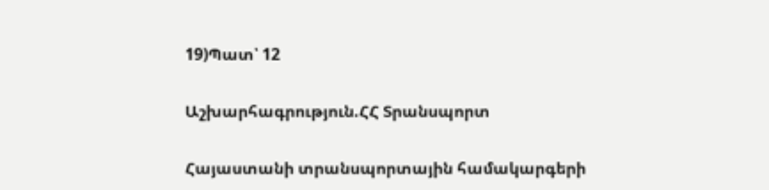19)Պատ՝ 12

Աշխարհագրություն.ՀՀ Տրանսպորտ

Հայաստանի տրանսպորտային համակարգերի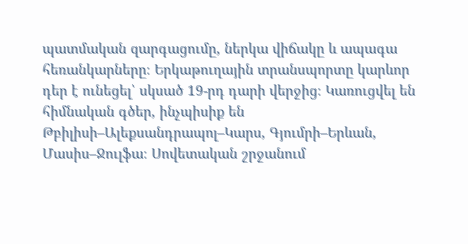պատմական զարգացումը, ներկա վիճակը և ապագա հեռանկարները։ Երկաթուղային տրանսպորտը կարևոր դեր է ունեցել՝ սկսած 19-րդ դարի վերջից։ Կառուցվել են հիմնական գծեր, ինչպիսիք են Թբիլիսի–Ալեքսանդրապոլ–Կարս, Գյումրի–Երևան, Մասիս–Ջուլֆա։ Սովետական շրջանում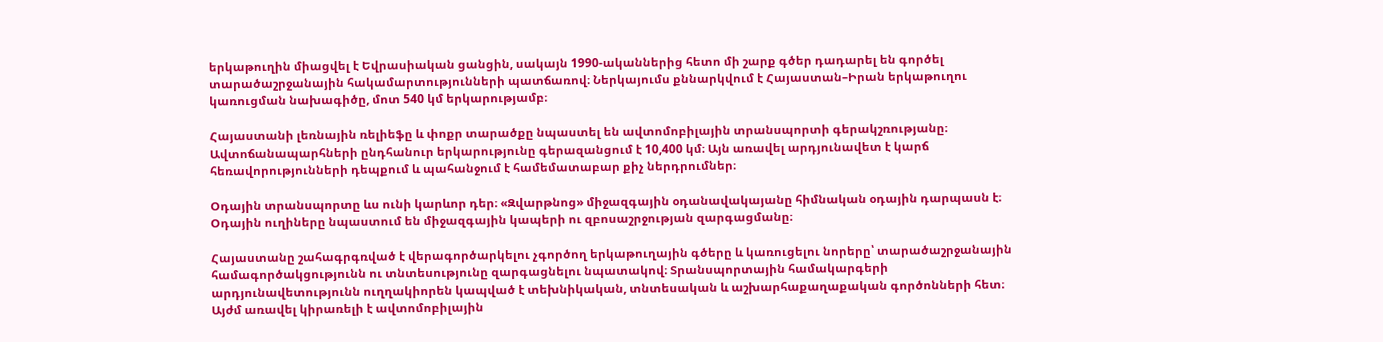երկաթուղին միացվել է Եվրասիական ցանցին, սակայն 1990-ականներից հետո մի շարք գծեր դադարել են գործել տարածաշրջանային հակամարտությունների պատճառով։ Ներկայումս քննարկվում է Հայաստան–Իրան երկաթուղու կառուցման նախագիծը, մոտ 540 կմ երկարությամբ։

Հայաստանի լեռնային ռելիեֆը և փոքր տարածքը նպաստել են ավտոմոբիլային տրանսպորտի գերակշռությանը։ Ավտոճանապարհների ընդհանուր երկարությունը գերազանցում է 10,400 կմ։ Այն առավել արդյունավետ է կարճ հեռավորությունների դեպքում և պահանջում է համեմատաբար քիչ ներդրումներ։

Օդային տրանսպորտը ևս ունի կարևոր դեր։ «Զվարթնոց» միջազգային օդանավակայանը հիմնական օդային դարպասն է։ Օդային ուղիները նպաստում են միջազգային կապերի ու զբոսաշրջության զարգացմանը։

Հայաստանը շահագրգռված է վերագործարկելու չգործող երկաթուղային գծերը և կառուցելու նորերը՝ տարածաշրջանային համագործակցությունն ու տնտեսությունը զարգացնելու նպատակով։ Տրանսպորտային համակարգերի արդյունավետությունն ուղղակիորեն կապված է տեխնիկական, տնտեսական և աշխարհաքաղաքական գործոնների հետ։ Այժմ առավել կիրառելի է ավտոմոբիլային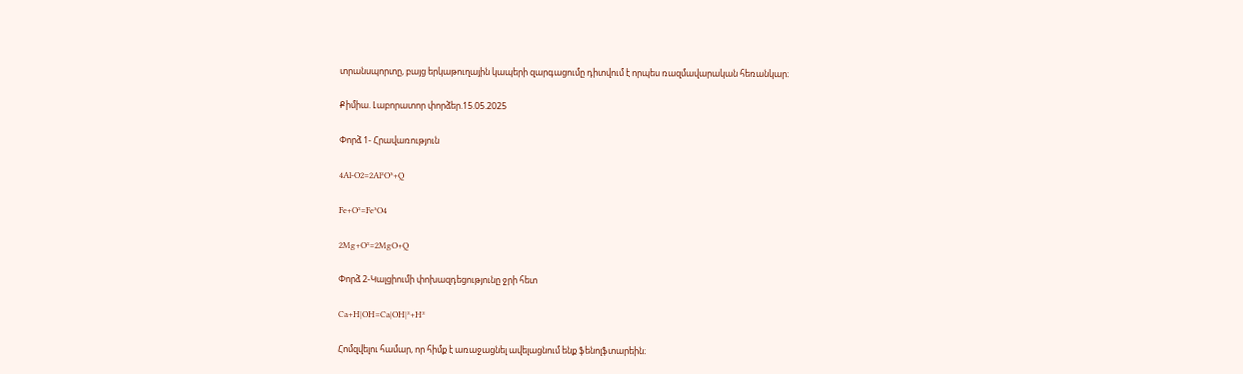տրանսպորտը, բայց երկաթուղային կապերի զարգացումը դիտվում է որպես ռազմավարական հեռանկար։

Քիմիա. Լաբորատոր փորձեր.15.05.2025

Փորձ 1- Հրավառություն

4Al-O2=2Al²O³+Q

Fe+O²=Fe³O4

2Mg+O²=2MgO+Q

Փորձ 2-Կալցիումի փոխազդեցությունը ջրի հետ

Ca+H|OH=Ca|OH|²+H²

Հոմզվելու համար, որ հիմք է առաջացնել ավելացնում ենք ֆենոլֆտարեին։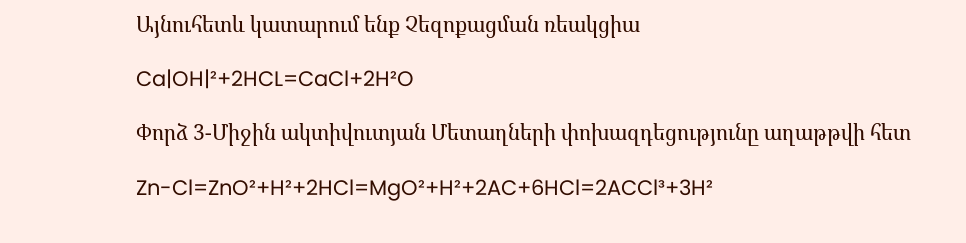Այնուհետև կատարում ենք Չեզոքացման ռեակցիա

Ca|OH|²+2HCL=CaCl+2H²O

Փորձ 3-Միջին ակտիվուտյան Մետաղների փոխազդեցությունը աղաթթվի հետ

Zn-Cl=ZnO²+H²+2HCl=MgO²+H²+2AC+6HCl=2ACCl³+3H²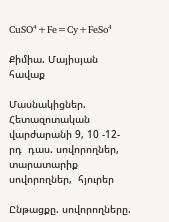CuSO⁴+Fe=Cy+FeSo⁴

Քիմիա. Մայիսյան հավաք

Մասնակիցներ.  Հետազոտական վարժարանի 9, 10 -12-րդ  դաս. սովորողներ,  տարատարիք սովորողներ,  հյուրեր

Ընթացքը. սովորողները.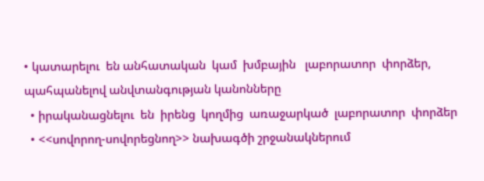• կատարելու  են անհատական  կամ  խմբային   լաբորատոր  փորձեր,  պահպանելով անվտանգության կանոնները
  • իրականացնելու  են  իրենց  կողմից  առաջարկած  լաբորատոր  փորձեր
  • <<սովորող-սովորեցնող>> նախագծի շրջանակներում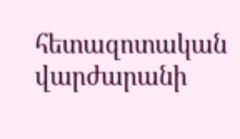հետազոտական վարժարանի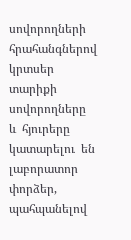սովորողների  հրահանգներով  կրտսեր տարիքի սովորողները  և  հյուրերը կատարելու  են  լաբորատոր փորձեր, պահպանելով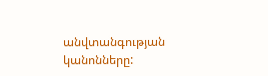անվտանգության կանոնները: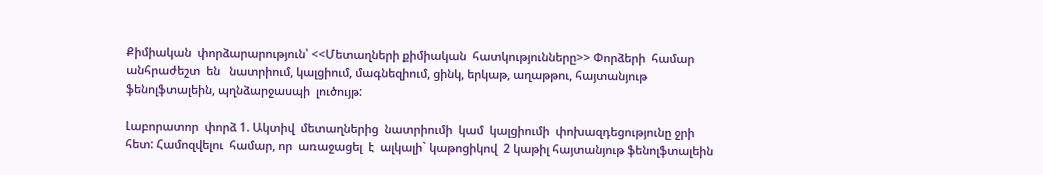Քիմիական  փորձարարություն՝ <<Մետաղների քիմիական  հատկությունները>> Փորձերի  համար  անհրաժեշտ  են   նատրիում, կալցիում, մագնեզիում, ցինկ, երկաթ, աղաթթու, հայտանյութ  ֆենոլֆտալեին, պղնձարջասպի  լուծույթ:

Լաբորատոր  փորձ 1. Ակտիվ  մետաղներից  նատրիումի  կամ  կալցիումի  փոխազդեցությունը ջրի  հետ: Համոզվելու  համար, որ  առաջացել  է  ալկալի` կաթոցիկով  2 կաթիլ հայտանյութ ֆենոլֆտալեին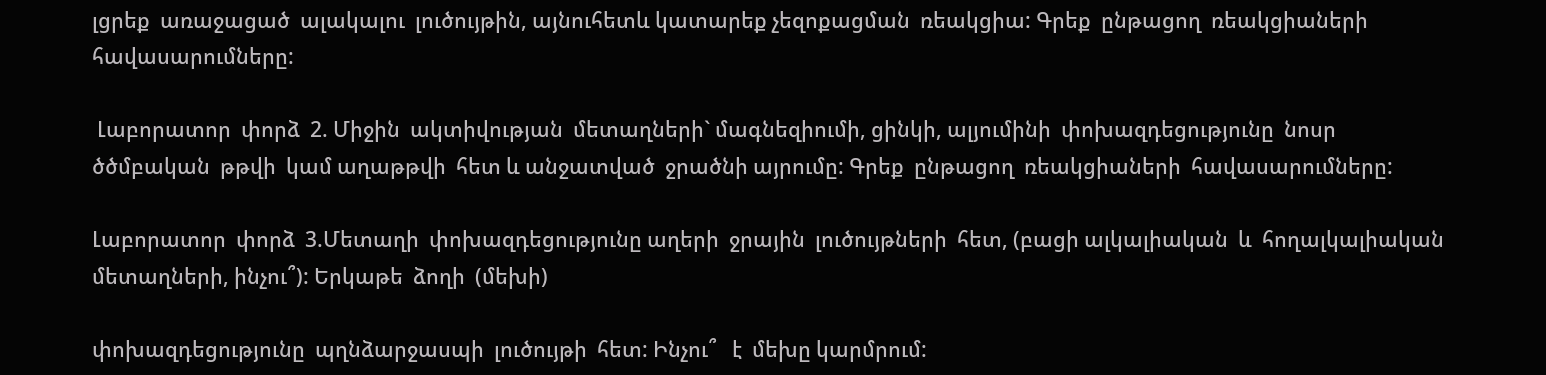լցրեք  առաջացած  ալակալու  լուծույթին, այնուհետև կատարեք չեզոքացման  ռեակցիա: Գրեք  ընթացող  ռեակցիաների   հավասարումները:

 Լաբորատոր  փորձ  2. Միջին  ակտիվության  մետաղների` մագնեզիումի, ցինկի, ալյումինի  փոխազդեցությունը  նոսր  ծծմբական  թթվի  կամ աղաթթվի  հետ և անջատված  ջրածնի այրումը: Գրեք  ընթացող  ռեակցիաների  հավասարումները:

Լաբորատոր  փորձ  3.Մետաղի  փոխազդեցությունը աղերի  ջրային  լուծույթների  հետ, (բացի ալկալիական  և  հողալկալիական  մետաղների, ինչու՞): Երկաթե  ձողի  (մեխի)

փոխազդեցությունը  պղնձարջասպի  լուծույթի  հետ: Ինչու՞   է  մեխը կարմրում: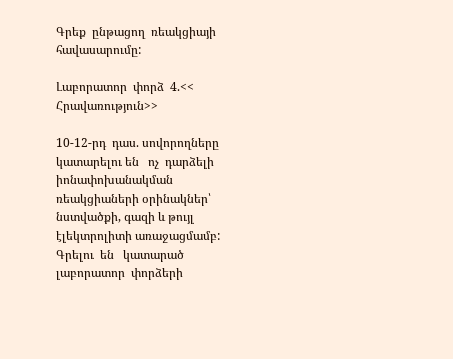Գրեք  ընթացող  ռեակցիայի  հավասարումը:

Լաբորատոր  փորձ  4.<< Հրավառություն>>

10-12-րդ  դաս. սովորողները կատարելու են   ոչ  դարձելի  իոնափոխանակման ռեակցիաների օրինակներ՝  նստվածքի, գազի և թույլ էլեկտրոլիտի առաջացմամբ: Գրելու  են   կատարած  լաբորատոր  փորձերի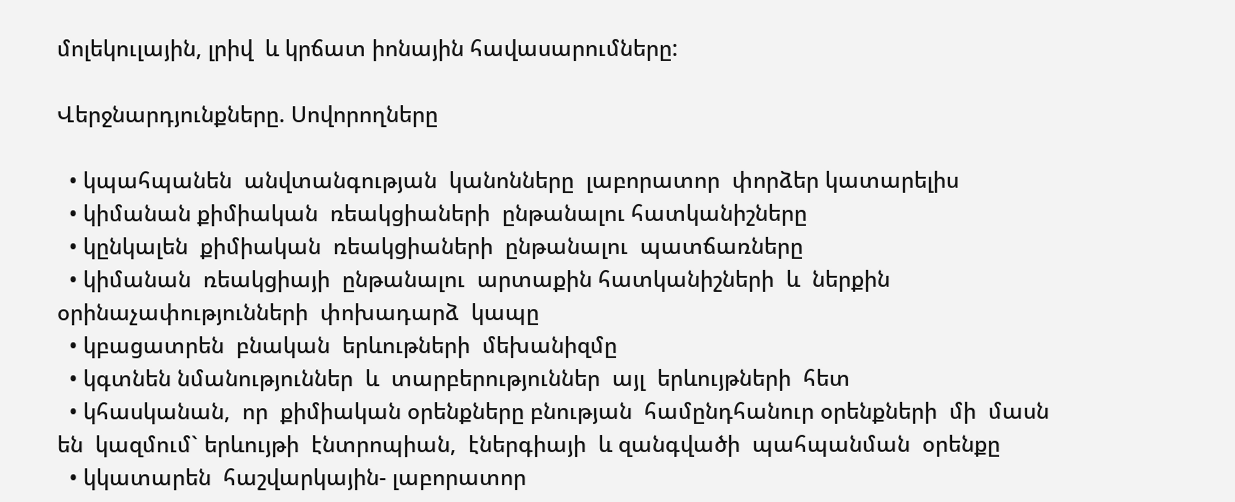մոլեկուլային, լրիվ  և կրճատ իոնային հավասարումները:

Վերջնարդյունքները. Սովորողները

  • կպահպանեն  անվտանգության  կանոնները  լաբորատոր  փորձեր կատարելիս
  • կիմանան քիմիական  ռեակցիաների  ընթանալու հատկանիշները
  • կընկալեն  քիմիական  ռեակցիաների  ընթանալու  պատճառները
  • կիմանան  ռեակցիայի  ընթանալու  արտաքին հատկանիշների  և  ներքին  օրինաչափությունների  փոխադարձ  կապը
  • կբացատրեն  բնական  երևութների  մեխանիզմը
  • կգտնեն նմանություններ  և  տարբերություններ  այլ  երևույթների  հետ
  • կհասկանան,  որ  քիմիական օրենքները բնության  համընդհանուր օրենքների  մի  մասն  են  կազմում` երևույթի  էնտրոպիան,  էներգիայի  և զանգվածի  պահպանման  օրենքը
  • կկատարեն  հաշվարկային- լաբորատոր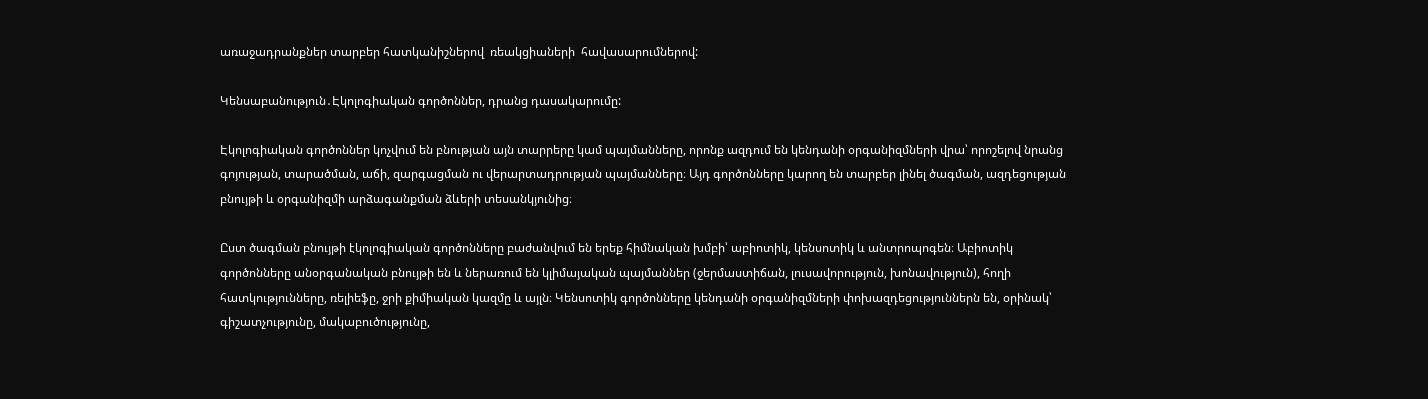առաջադրանքներ տարբեր հատկանիշներով  ռեակցիաների  հավասարումներով:

Կենսաբանություն․Էկոլոգիական գործոններ, դրանց դասակարումը:

Էկոլոգիական գործոններ կոչվում են բնության այն տարրերը կամ պայմանները, որոնք ազդում են կենդանի օրգանիզմների վրա՝ որոշելով նրանց գոյության, տարածման, աճի, զարգացման ու վերարտադրության պայմանները։ Այդ գործոնները կարող են տարբեր լինել ծագման, ազդեցության բնույթի և օրգանիզմի արձագանքման ձևերի տեսանկյունից։

Ըստ ծագման բնույթի էկոլոգիական գործոնները բաժանվում են երեք հիմնական խմբի՝ աբիոտիկ, կենսոտիկ և անտրոպոգեն։ Աբիոտիկ գործոնները անօրգանական բնույթի են և ներառում են կլիմայական պայմաններ (ջերմաստիճան, լուսավորություն, խոնավություն), հողի հատկությունները, ռելիեֆը, ջրի քիմիական կազմը և այլն։ Կենսոտիկ գործոնները կենդանի օրգանիզմների փոխազդեցություններն են, օրինակ՝ գիշատչությունը, մակաբուծությունը,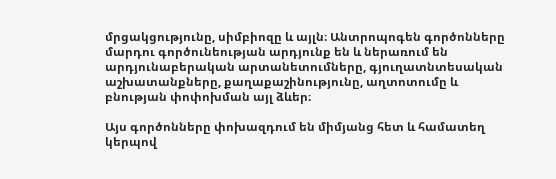մրցակցությունը, սիմբիոզը և այլն։ Անտրոպոգեն գործոնները մարդու գործունեության արդյունք են և ներառում են արդյունաբերական արտանետումները, գյուղատնտեսական աշխատանքները, քաղաքաշինությունը, աղտոտումը և բնության փոփոխման այլ ձևեր։

Այս գործոնները փոխազդում են միմյանց հետ և համատեղ կերպով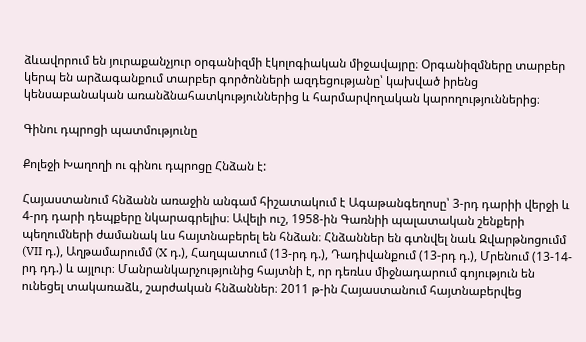ձևավորում են յուրաքանչյուր օրգանիզմի էկոլոգիական միջավայրը։ Օրգանիզմները տարբեր կերպ են արձագանքում տարբեր գործոնների ազդեցությանը՝ կախված իրենց կենսաբանական առանձնահատկություններից և հարմարվողական կարողություններից։

Գինու դպրոցի պատմությունը

Քոլեջի Խաղողի ու գինու դպրոցը Հնձան է:

Հայաստանում հնձանն առաջին անգամ հիշատակում է Ագաթանգեղոսը՝ 3-րդ դարիի վերջի և 4-րդ դարի դեպքերը նկարագրելիս։ Ավելի ուշ, 1958-ին Գառնիի պալատական շենքերի պեղումների ժամանակ ևս հայտնաբերել են հնձան։ Հնձաններ են գտնվել նաև Զվարթնոցումմ (VII դ.), Աղթամարումմ (X դ.), Հաղպատում (13-րդ դ.), Դադիվանքում (13-րդ դ.), Մրենում (13-14-րդ դդ.) և այլուր։ Մանրանկարչությունից հայտնի է, որ դեռևս միջնադարում գոյություն են ունեցել տակառաձև, շարժական հնձաններ։ 2011 թ-ին Հայաստանում հայտնաբերվեց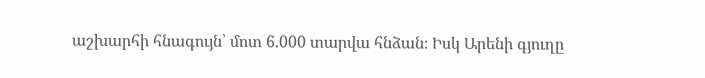աշխարհի հնագույն՝ մոտ 6.000 տարվա հնձան։ Իսկ Արենի գյուղը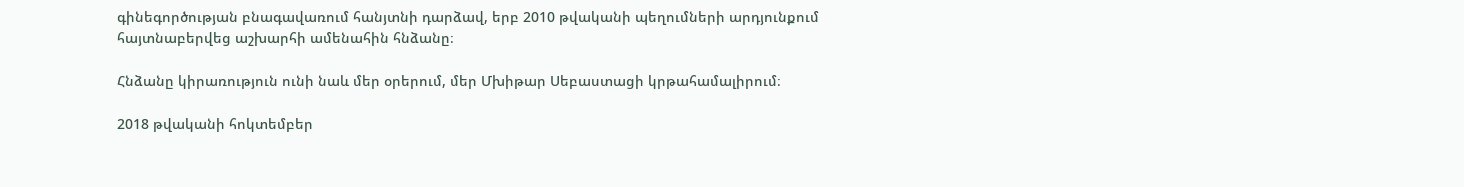գինեգործության բնագավառում հանյտնի դարձավ, երբ 2010 թվականի պեղումների արդյունքում հայտնաբերվեց աշխարհի ամենահին հնձանը։

Հնձանը կիրառություն ունի նաև մեր օրերում, մեր Մխիթար Սեբաստացի կրթահամալիրում։

2018 թվականի հոկտեմբեր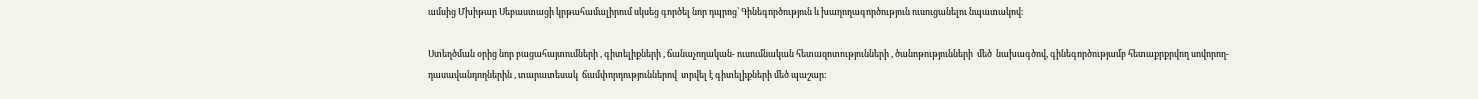ամսից Մխիթար Սեբաստացի կրթահամալիրում սկսեց գործել նոր դպրոց՝ Գինեգործություն և խաղողագործություն ուսուցանելու նպատակով։

Ստեղծման օրից նոր բացահայտումների , գիտելիքների , ճանաչողական- ուսումնական հետազոտությունների , ծանոթությունների  մեծ  նախագծով, գինեգործությամբ հետաքրքրվող սովորող-դասավանդողներին , տարատեսակ  ճամփորդություններով  տրվել է գիտելիքների մեծ պաշար: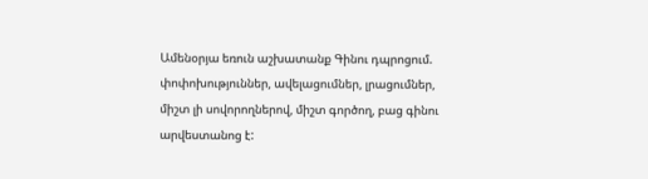Ամենօրյա եռուն աշխատանք Գինու դպրոցում. փոփոխություններ, ավելացումներ, լրացումներ, միշտ լի սովորողներով, միշտ գործող, բաց գինու արվեստանոց է: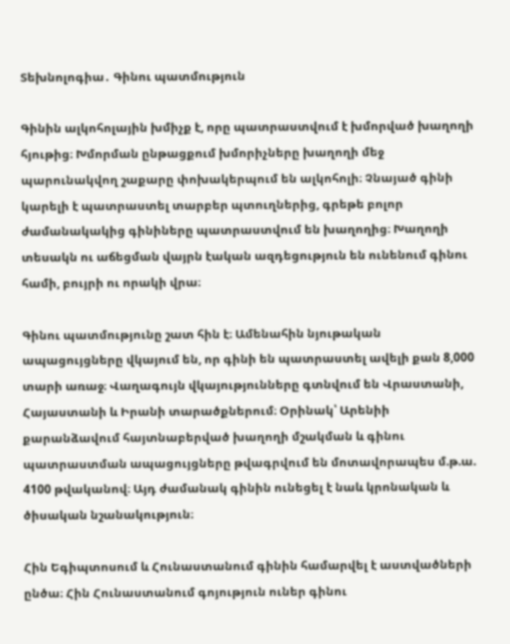Տեխնոլոգիա․ Գինու պատմություն

Գինին ալկոհոլային խմիչք է, որը պատրաստվում է խմորված խաղողի հյութից։ Խմորման ընթացքում խմորիչները խաղողի մեջ պարունակվող շաքարը փոխակերպում են ալկոհոլի։ Չնայած գինի կարելի է պատրաստել տարբեր պտուղներից, գրեթե բոլոր ժամանակակից գինիները պատրաստվում են խաղողից։ Խաղողի տեսակն ու աճեցման վայրն էական ազդեցություն են ունենում գինու համի, բույրի ու որակի վրա։

Գինու պատմությունը շատ հին է։ Ամենահին նյութական ապացույցները վկայում են, որ գինի են պատրաստել ավելի քան 8,000 տարի առաջ։ Վաղագույն վկայությունները գտնվում են Վրաստանի, Հայաստանի և Իրանի տարածքներում։ Օրինակ՝ Արենիի քարանձավում հայտնաբերված խաղողի մշակման և գինու պատրաստման ապացույցները թվագրվում են մոտավորապես մ.թ.ա. 4100 թվականով։ Այդ ժամանակ գինին ունեցել է նաև կրոնական և ծիսական նշանակություն։

Հին Եգիպտոսում և Հունաստանում գինին համարվել է աստվածների ընծա։ Հին Հունաստանում գոյություն ուներ գինու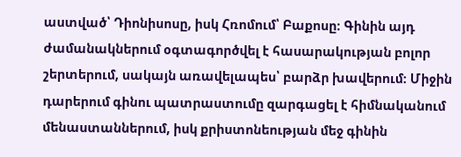աստված՝ Դիոնիսոսը, իսկ Հռոմում՝ Բաքոսը։ Գինին այդ ժամանակներում օգտագործվել է հասարակության բոլոր շերտերում, սակայն առավելապես՝ բարձր խավերում։ Միջին դարերում գինու պատրաստումը զարգացել է հիմնականում մենաստաններում, իսկ քրիստոնեության մեջ գինին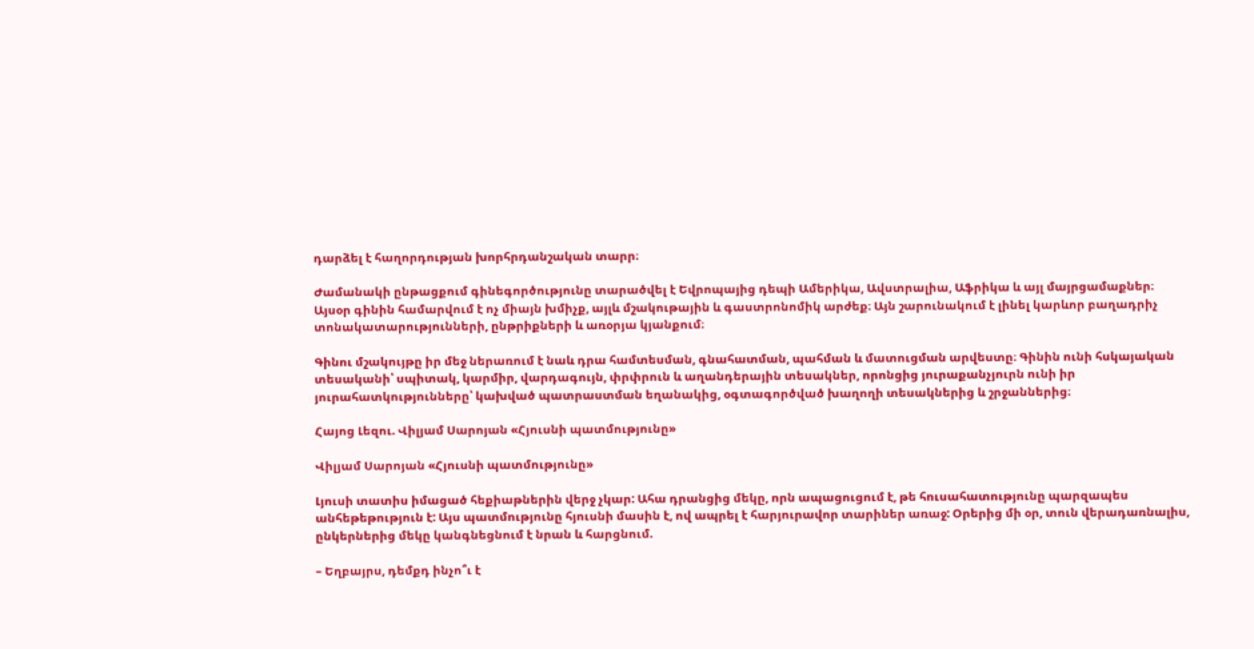դարձել է հաղորդության խորհրդանշական տարր։

Ժամանակի ընթացքում գինեգործությունը տարածվել է Եվրոպայից դեպի Ամերիկա, Ավստրալիա, Աֆրիկա և այլ մայրցամաքներ։ Այսօր գինին համարվում է ոչ միայն խմիչք, այլև մշակութային և գաստրոնոմիկ արժեք։ Այն շարունակում է լինել կարևոր բաղադրիչ տոնակատարությունների, ընթրիքների և առօրյա կյանքում։

Գինու մշակույթը իր մեջ ներառում է նաև դրա համտեսման, գնահատման, պահման և մատուցման արվեստը։ Գինին ունի հսկայական տեսականի՝ սպիտակ, կարմիր, վարդագույն, փրփրուն և աղանդերային տեսակներ, որոնցից յուրաքանչյուրն ունի իր յուրահատկությունները՝ կախված պատրաստման եղանակից, օգտագործված խաղողի տեսակներից և շրջաններից։

Հայոց Լեզու. Վիլյամ Սարոյան «Հյուսնի պատմությունը»

Վիլյամ Սարոյան «Հյուսնի պատմությունը»

Լյուսի տատիս իմացած հեքիաթներին վերջ չկար: Ահա դրանցից մեկը, որն ապացուցում է, թե հուսահատությունը պարզապես անհեթեթություն է: Այս պատմությունը հյուսնի մասին է, ով ապրել է հարյուրավոր տարիներ առաջ: Օրերից մի օր, տուն վերադառնալիս, ընկերներից մեկը կանգնեցնում է նրան և հարցնում.

– Եղբայրս, դեմքդ ինչո՞ւ է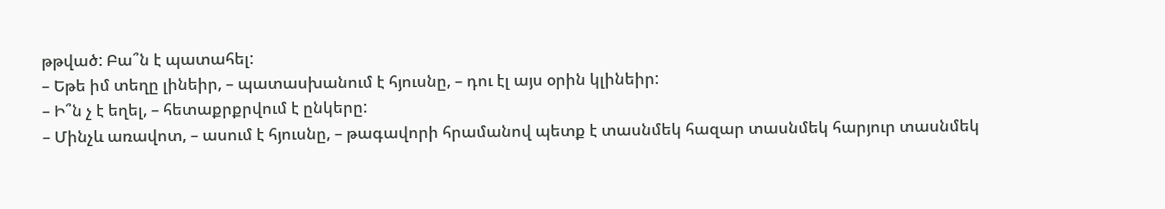թթված: Բա՞ն է պատահել:
– Եթե իմ տեղը լինեիր, – պատասխանում է հյուսնը, – դու էլ այս օրին կլինեիր:
– Ի՞ն չ է եղել, – հետաքրքրվում է ընկերը:
– Մինչև առավոտ, – ասում է հյուսնը, – թագավորի հրամանով պետք է տասնմեկ հազար տասնմեկ հարյուր տասնմեկ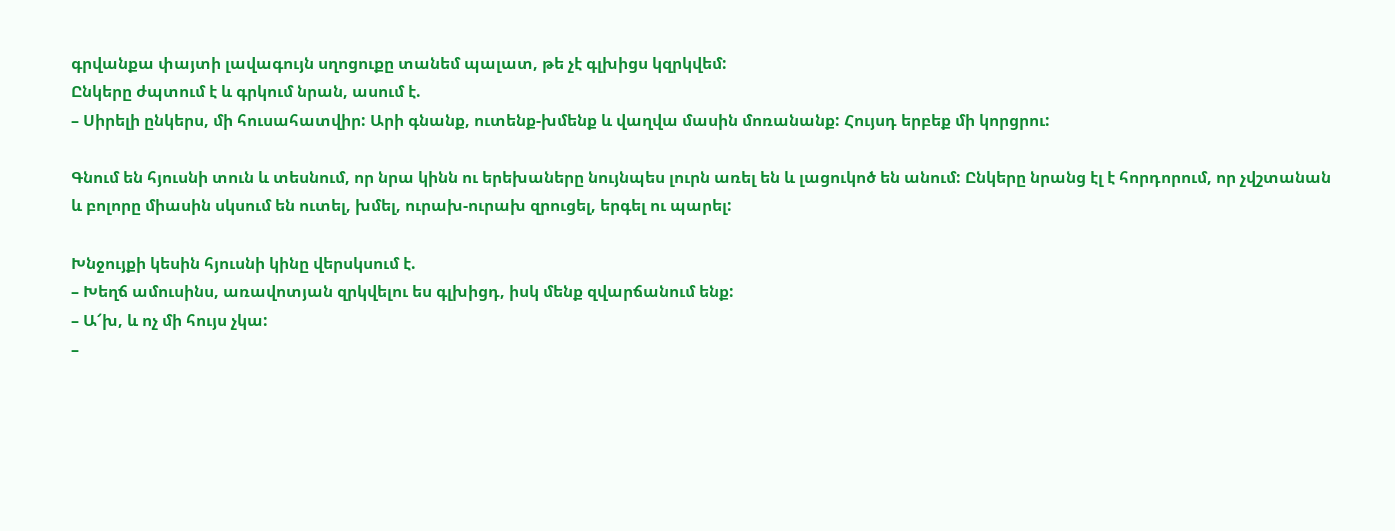գրվանքա փայտի լավագույն սղոցուքը տանեմ պալատ, թե չէ գլխիցս կզրկվեմ:
Ընկերը ժպտում է և գրկում նրան, ասում է.
– Սիրելի ընկերս, մի հուսահատվիր: Արի գնանք, ուտենք-խմենք և վաղվա մասին մոռանանք: Հույսդ երբեք մի կորցրու:

Գնում են հյուսնի տուն և տեսնում, որ նրա կինն ու երեխաները նույնպես լուրն առել են և լացուկոծ են անում: Ընկերը նրանց էլ է հորդորում, որ չվշտանան և բոլորը միասին սկսում են ուտել, խմել, ուրախ-ուրախ զրուցել, երգել ու պարել:

Խնջույքի կեսին հյուսնի կինը վերսկսում է.
– Խեղճ ամուսինս, առավոտյան զրկվելու ես գլխիցդ, իսկ մենք զվարճանում ենք:
– Ա՜խ, և ոչ մի հույս չկա:
–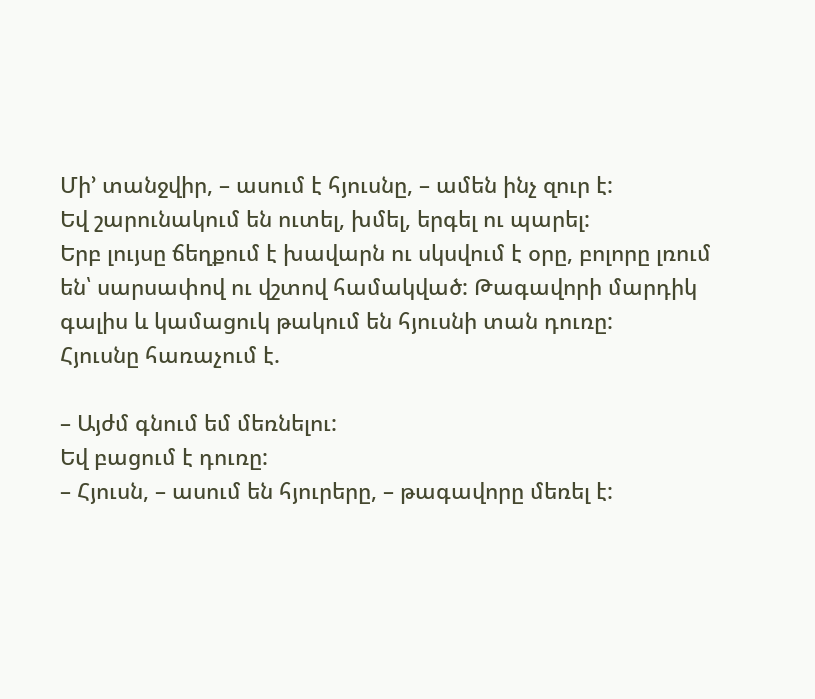Մի’ տանջվիր, – ասում է հյուսնը, – ամեն ինչ զուր է:
Եվ շարունակում են ուտել, խմել, երգել ու պարել:
Երբ լույսը ճեղքում է խավարն ու սկսվում է օրը, բոլորը լռում են՝ սարսափով ու վշտով համակված: Թագավորի մարդիկ գալիս և կամացուկ թակում են հյուսնի տան դուռը:
Հյուսնը հառաչում է.

– Այժմ գնում եմ մեռնելու:
Եվ բացում է դուռը:
– Հյուսն, – ասում են հյուրերը, – թագավորը մեռել է: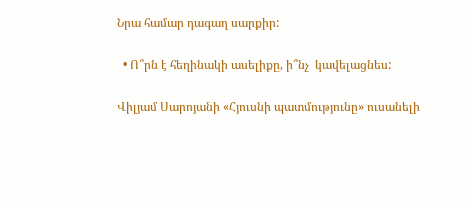Նրա համար դագաղ սարքիր:

  • Ո՞րն է հեղինակի ասելիքը, ի՞նչ  կավելացնես:

Վիլյամ Սարոյանի «Հյուսնի պատմությունը» ուսանելի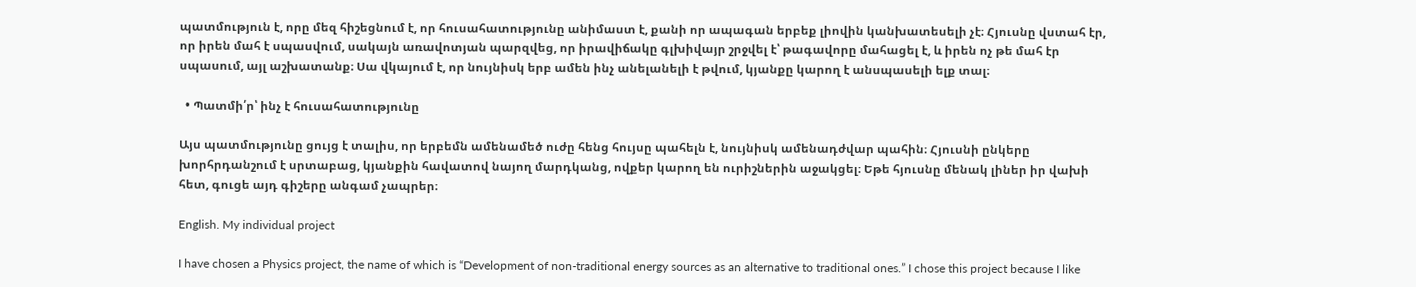պատմություն է, որը մեզ հիշեցնում է, որ հուսահատությունը անիմաստ է, քանի որ ապագան երբեք լիովին կանխատեսելի չէ։ Հյուսնը վստահ էր, որ իրեն մահ է սպասվում, սակայն առավոտյան պարզվեց, որ իրավիճակը գլխիվայր շրջվել է՝ թագավորը մահացել է, և իրեն ոչ թե մահ էր սպասում, այլ աշխատանք։ Սա վկայում է, որ նույնիսկ երբ ամեն ինչ անելանելի է թվում, կյանքը կարող է անսպասելի ելք տալ։

  • Պատմի՛ր՝ ինչ է հուսահատությունը

Այս պատմությունը ցույց է տալիս, որ երբեմն ամենամեծ ուժը հենց հույսը պահելն է, նույնիսկ ամենադժվար պահին։ Հյուսնի ընկերը խորհրդանշում է սրտաբաց, կյանքին հավատով նայող մարդկանց, ովքեր կարող են ուրիշներին աջակցել։ Եթե հյուսնը մենակ լիներ իր վախի հետ, գուցե այդ գիշերը անգամ չապրեր։

English. My individual project

I have chosen a Physics project, the name of which is “Development of non-traditional energy sources as an alternative to traditional ones.” I chose this project because I like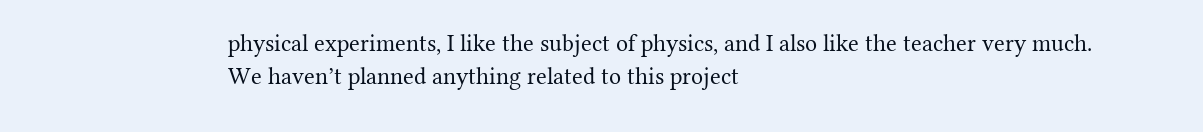physical experiments, I like the subject of physics, and I also like the teacher very much. We haven’t planned anything related to this project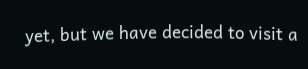yet, but we have decided to visit a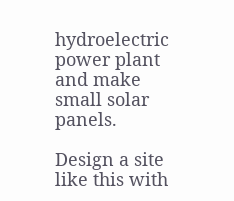hydroelectric power plant and make small solar panels.

Design a site like this with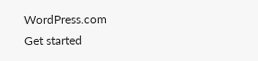WordPress.com
Get started